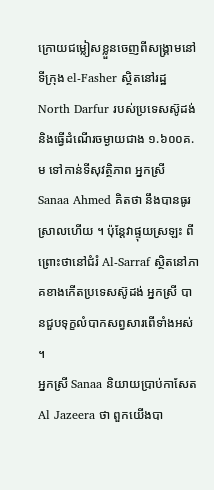ក្រោយជម្លៀសខ្លួនចេញពីសង្រ្គាមនៅទីក្រុង el-Fasher ស្ថិតនៅរដ្ឋ North Darfur របស់ប្រទេសស៊ូដង់ និងធ្វើដំណើរចម្ងាយជាង ១.៦០០គ.ម ទៅកាន់ទីសុវត្ថិភាព អ្នកស្រី Sanaa Ahmed គិតថា នឹងបានធូរស្រាលហើយ ។ ប៉ុន្តែវាផ្ទុយស្រឡះ ពីព្រោះថានៅជំរំ Al-Sarraf ស្ថិតនៅភាគខាងកើតប្រទេសស៊ូដង់ អ្នកស្រី បានជួបទុក្ខលំបាកសព្វសារពើទាំងអស់ ។
អ្នកស្រី Sanaa និយាយប្រាប់កាសែត Al Jazeera ថា ពួកយើងបា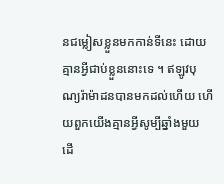នជម្លៀសខ្លួនមកកាន់ទីនេះ ដោយគ្មានអ្វីជាប់ខ្លួននោះទេ ។ ឥឡូវបុណ្យរ៉ាម៉ាដនបានមកដល់ហើយ ហើយពួកយើងគ្មានអ្វីសូម្បីឆ្នាំងមួយ ដើ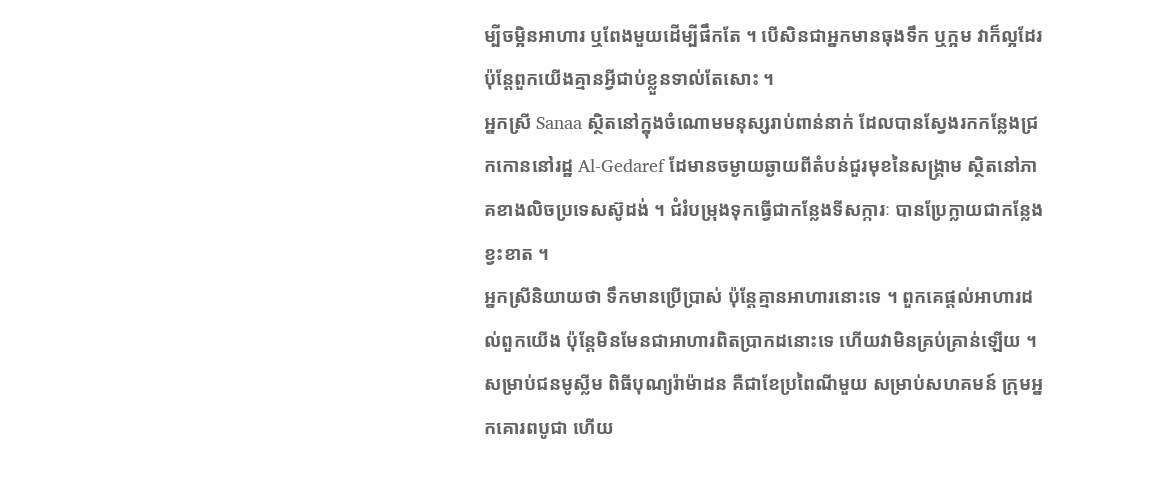ម្បីចម្អិនអាហារ ឬពែងមួយដើម្បីផឹកតែ ។ បើសិនជាអ្នកមានធុងទឹក ឬក្អម វាក៏ល្អដែរ ប៉ុន្តែពួកយើងគ្មានអ្វីជាប់ខ្លួនទាល់តែសោះ ។
អ្នកស្រី Sanaa ស្ថិតនៅក្នុងចំណោមមនុស្សរាប់ពាន់នាក់ ដែលបានស្វែងរកកន្លែងជ្រកកោននៅរដ្ឋ Al-Gedaref ដែមានចម្ងាយឆ្ងាយពីតំបន់ជួរមុខនៃសង្រ្គាម ស្ថិតនៅភាគខាងលិចប្រទេសស៊ូដង់ ។ ជំរំបម្រុងទុកធ្វើជាកន្លែងទីសក្ការៈ បានប្រែក្លាយជាកន្លែងខ្វះខាត ។
អ្នកស្រីនិយាយថា ទឹកមានប្រើប្រាស់ ប៉ុន្តែគ្មានអាហារនោះទេ ។ ពួកគេផ្តល់អាហារដល់ពួកយើង ប៉ុន្តែមិនមែនជាអាហារពិតប្រាកដនោះទេ ហើយវាមិនគ្រប់គ្រាន់ឡើយ ។
សម្រាប់ជនមូស្លីម ពិធីបុណ្យរ៉ាម៉ាដន គឺជាខែប្រពៃណីមួយ សម្រាប់សហគមន៍ ក្រុមអ្នកគោរពបូជា ហើយ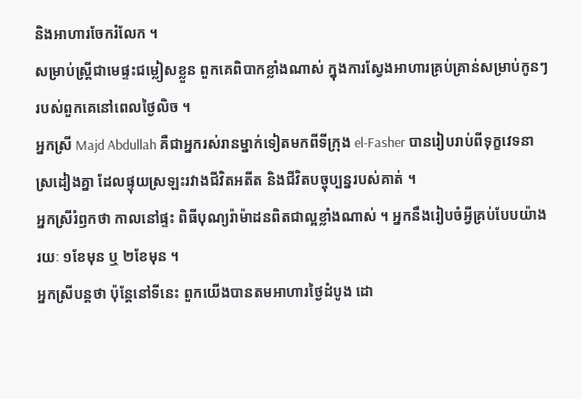និងអាហារចែករំលែក ។
សម្រាប់ស្រ្តីជាមេផ្ទះជម្លៀសខ្លួន ពួកគេពិបាកខ្លាំងណាស់ ក្នុងការស្វែងអាហារគ្រប់គ្រាន់សម្រាប់កូនៗរបស់ពួកគេនៅពេលថ្ងៃលិច ។
អ្នកស្រី Majd Abdullah គឺជាអ្នករស់រានម្នាក់ទៀតមកពីទីក្រុង el-Fasher បានរៀបរាប់ពីទុក្ខវេទនាស្រដៀងគ្នា ដែលផ្ទុយស្រឡះរវាងជីវិតអតីត និងជីវិតបច្ចុប្បន្នរបស់គាត់ ។
អ្នកស្រីរំឭកថា កាលនៅផ្ទះ ពិធីបុណ្យរ៉ាម៉ាដនពិតជាល្អខ្លាំងណាស់ ។ អ្នកនឹងរៀបចំអ្វីគ្រប់បែបយ៉ាងរយៈ ១ខែមុន ឬ ២ខែមុន ។
អ្នកស្រីបន្តថា ប៉ុន្តែនៅទីនេះ ពួកយើងបានតមអាហារថ្ងៃដំបូង ដោ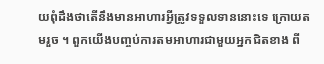យពុំដឹងថាតើនឹងមានអាហារអ្វីត្រូវទទួលទាននោះទេ ក្រោយតមរួច ។ ពួកយើងបញ្ចប់ការតមអាហារជាមួយអ្នកជិតខាង ពី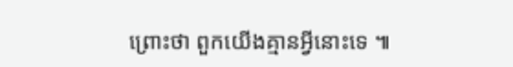ព្រោះថា ពួកយើងគ្មានអ្វីនោះទេ ៕